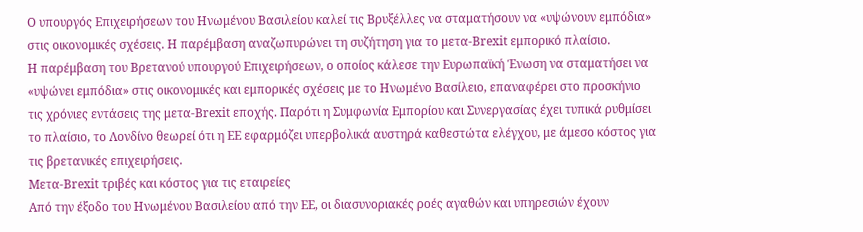Ο υπουργός Επιχειρήσεων του Ηνωμένου Βασιλείου καλεί τις Βρυξέλλες να σταματήσουν να «υψώνουν εμπόδια» στις οικονομικές σχέσεις. Η παρέμβαση αναζωπυρώνει τη συζήτηση για το μετα-Brexit εμπορικό πλαίσιο.
Η παρέμβαση του Βρετανού υπουργού Επιχειρήσεων, ο οποίος κάλεσε την Ευρωπαϊκή Ένωση να σταματήσει να «υψώνει εμπόδια» στις οικονομικές και εμπορικές σχέσεις με το Ηνωμένο Βασίλειο, επαναφέρει στο προσκήνιο τις χρόνιες εντάσεις της μετα-Brexit εποχής. Παρότι η Συμφωνία Εμπορίου και Συνεργασίας έχει τυπικά ρυθμίσει το πλαίσιο, το Λονδίνο θεωρεί ότι η ΕΕ εφαρμόζει υπερβολικά αυστηρά καθεστώτα ελέγχου, με άμεσο κόστος για τις βρετανικές επιχειρήσεις.
Μετα-Brexit τριβές και κόστος για τις εταιρείες
Από την έξοδο του Ηνωμένου Βασιλείου από την ΕΕ, οι διασυνοριακές ροές αγαθών και υπηρεσιών έχουν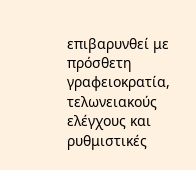επιβαρυνθεί με πρόσθετη γραφειοκρατία, τελωνειακούς ελέγχους και ρυθμιστικές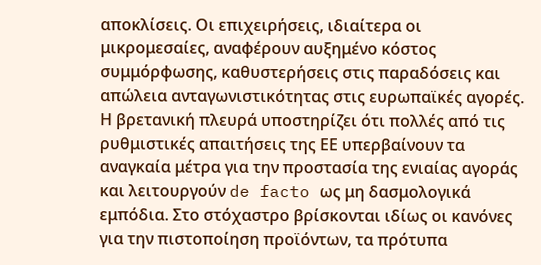αποκλίσεις. Οι επιχειρήσεις, ιδιαίτερα οι μικρομεσαίες, αναφέρουν αυξημένο κόστος συμμόρφωσης, καθυστερήσεις στις παραδόσεις και απώλεια ανταγωνιστικότητας στις ευρωπαϊκές αγορές.
Η βρετανική πλευρά υποστηρίζει ότι πολλές από τις ρυθμιστικές απαιτήσεις της ΕΕ υπερβαίνουν τα αναγκαία μέτρα για την προστασία της ενιαίας αγοράς και λειτουργούν de facto ως μη δασμολογικά εμπόδια. Στο στόχαστρο βρίσκονται ιδίως οι κανόνες για την πιστοποίηση προϊόντων, τα πρότυπα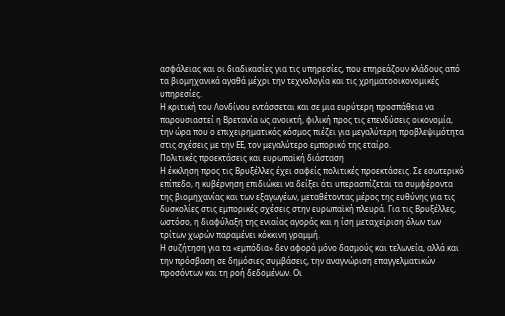ασφάλειας και οι διαδικασίες για τις υπηρεσίες, που επηρεάζουν κλάδους από τα βιομηχανικά αγαθά μέχρι την τεχνολογία και τις χρηματοοικονομικές υπηρεσίες.
Η κριτική του Λονδίνου εντάσσεται και σε μια ευρύτερη προσπάθεια να παρουσιαστεί η Βρετανία ως ανοικτή, φιλική προς τις επενδύσεις οικονομία, την ώρα που ο επιχειρηματικός κόσμος πιέζει για μεγαλύτερη προβλεψιμότητα στις σχέσεις με την ΕΕ, τον μεγαλύτερο εμπορικό της εταίρο.
Πολιτικές προεκτάσεις και ευρωπαϊκή διάσταση
Η έκκληση προς τις Βρυξέλλες έχει σαφείς πολιτικές προεκτάσεις. Σε εσωτερικό επίπεδο, η κυβέρνηση επιδιώκει να δείξει ότι υπερασπίζεται τα συμφέροντα της βιομηχανίας και των εξαγωγέων, μεταθέτοντας μέρος της ευθύνης για τις δυσκολίες στις εμπορικές σχέσεις στην ευρωπαϊκή πλευρά. Για τις Βρυξέλλες, ωστόσο, η διαφύλαξη της ενιαίας αγοράς και η ίση μεταχείριση όλων των τρίτων χωρών παραμένει κόκκινη γραμμή.
Η συζήτηση για τα «εμπόδια» δεν αφορά μόνο δασμούς και τελωνεία, αλλά και την πρόσβαση σε δημόσιες συμβάσεις, την αναγνώριση επαγγελματικών προσόντων και τη ροή δεδομένων. Οι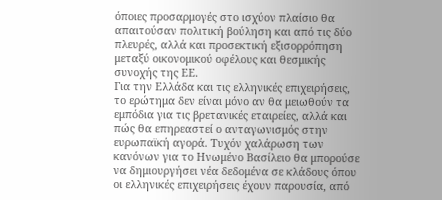όποιες προσαρμογές στο ισχύον πλαίσιο θα απαιτούσαν πολιτική βούληση και από τις δύο πλευρές, αλλά και προσεκτική εξισορρόπηση μεταξύ οικονομικού οφέλους και θεσμικής συνοχής της ΕΕ.
Για την Ελλάδα και τις ελληνικές επιχειρήσεις, το ερώτημα δεν είναι μόνο αν θα μειωθούν τα εμπόδια για τις βρετανικές εταιρείες, αλλά και πώς θα επηρεαστεί ο ανταγωνισμός στην ευρωπαϊκή αγορά. Τυχόν χαλάρωση των κανόνων για το Ηνωμένο Βασίλειο θα μπορούσε να δημιουργήσει νέα δεδομένα σε κλάδους όπου οι ελληνικές επιχειρήσεις έχουν παρουσία, από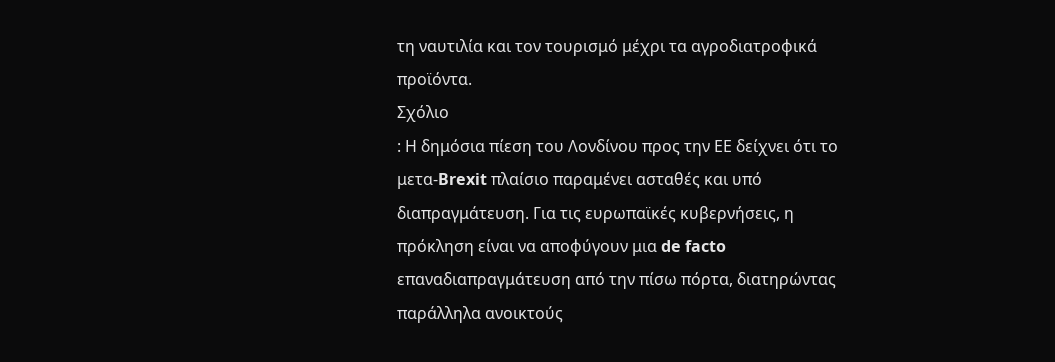τη ναυτιλία και τον τουρισμό μέχρι τα αγροδιατροφικά προϊόντα.
Σχόλιο
: Η δημόσια πίεση του Λονδίνου προς την ΕΕ δείχνει ότι το μετα-Brexit πλαίσιο παραμένει ασταθές και υπό διαπραγμάτευση. Για τις ευρωπαϊκές κυβερνήσεις, η πρόκληση είναι να αποφύγουν μια de facto επαναδιαπραγμάτευση από την πίσω πόρτα, διατηρώντας παράλληλα ανοικτούς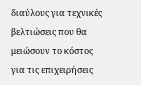διαύλους για τεχνικές βελτιώσεις που θα μειώσουν το κόστος για τις επιχειρήσεις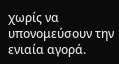χωρίς να υπονομεύσουν την ενιαία αγορά.